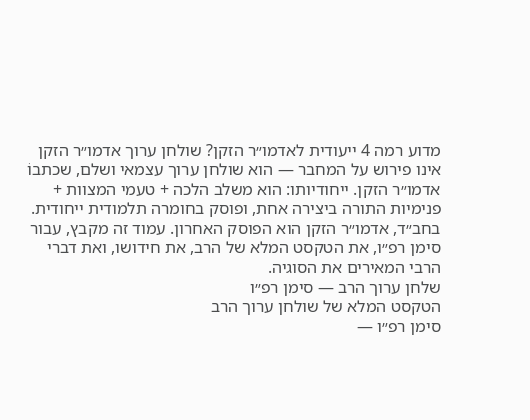מדוע רמה 4 ייעודית לאדמו״ר הזקן? שולחן ערוך אדמו״ר הזקן אינו פירוש על המחבר — הוא שולחן ערוך עצמאי ושלם, שכתבוֹ אדמו״ר הזקן. ייחודיותו: הוא משלב הלכה + טעמי המצוות + פנימיות התורה ביצירה אחת, ופוסק בחומרה תלמודית ייחודית.
בחב״ד, אדמו״ר הזקן הוא הפוסק האחרון. עמוד זה מקבץ, עבור סימן רפ״ו, את הטקסט המלא של הרב, את חידושו, ואת דברי הרבי המאירים את הסוגיה.
שלחן ערוך הרב — סימן רפ״ו
הטקסט המלא של שולחן ערוך הרב
סימן רפ״ו —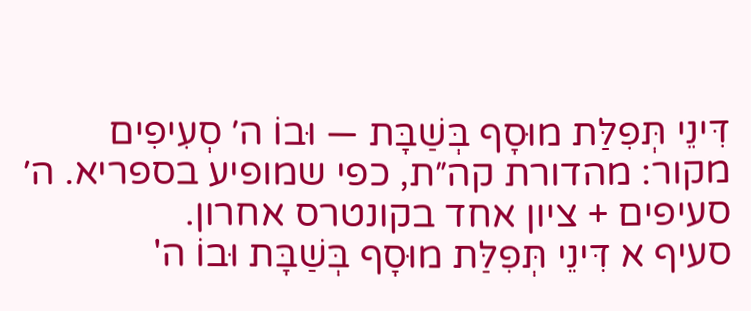דִּינֵי תְּפִלַּת מוּסָף בְּשַׁבָּת — וּבוֹ ה׳ סְעִיפִים
מקור: מהדורת קה״ת, כפי שמופיע בספריא. ה׳ סעיפים + ציון אחד בקונטרס אחרון.
סעיף א דִּינֵי תְּפִלַּת מוּסָף בְּשַׁבָּת וּבוֹ ה'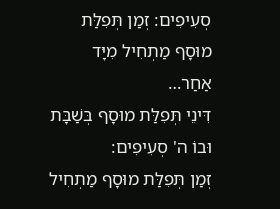סְעִיפִים: זְמַן תְּפִלַּת מוּסָף מַתְחִיל מִיָּד אַחַר…
דִּינֵי תְּפִלַּת מוּסָף בְּשַׁבָּת וּבוֹ ה' סְעִיפִים:
זְמַן תְּפִלַּת מוּסָף מַתְחִיל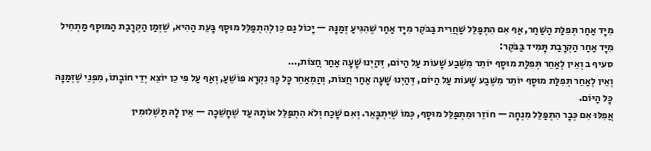מִיָּד אַחַר תְּפִלַּת הַשַּׁחַר, אַף אִם הִתְפַּלֵּל שַׁחֲרִית בַּבֹּקֶר מִיָּד אַחַר שֶׁהִגִּיעַ זְמַנָּהּ — יָכוֹל גַם כֵּן לְהִתְפַּלֵּל מוּסָף בָּעֵת הַהִיא, שֶׁזְּמַן הַקְרָבַת הַמּוּסָף מַתְחִיל מִיָּד אַחַר הַקְרָבַת תָּמִיד בַּבֹּקֶר:
סעיף ב וְאֵין לְאַחֵר תְּפִלַּת מוּסָף יוֹתֵר מִשֶּׁבַע שָׁעוֹת עַל הַיוֹם, דְּהַיְנוּ שָׁעָה אַחַר חֲצוֹת,…
וְאֵין לְאַחֵר תְּפִלַּת מוּסָף יוֹתֵר מִשֶּׁבַע שָׁעוֹת עַל הַיוֹם, דְּהַיְנוּ שָׁעָה אַחַר חֲצוֹת, וְהַמְאַחֵר כָּל כָּךְ נִקְרָא פּוֹשֵׁעַ, וְאַף עַל פִּי כֵן יוֹצֵא יְדֵי חוֹבָתוֹ, מִפְּנֵי שֶׁזְּמַנָּהּ כָּל הַיּוֹם.
אֲפִלּוּ אִם כְּבָר הִתְפַּלֵּל מִנְחָה — חוֹזֵר וּמִתְפַּלֵּל מוּסָף, כְּמוֹ שֶׁיִּתְבָּאֵר. וְאִם שָׁכַח וְלֹא הִתְפַּלֵּל אוֹתָהּ עַד שֶׁחָשֵׁכָה — אֵין לָהּ תַּשְׁלוּמִין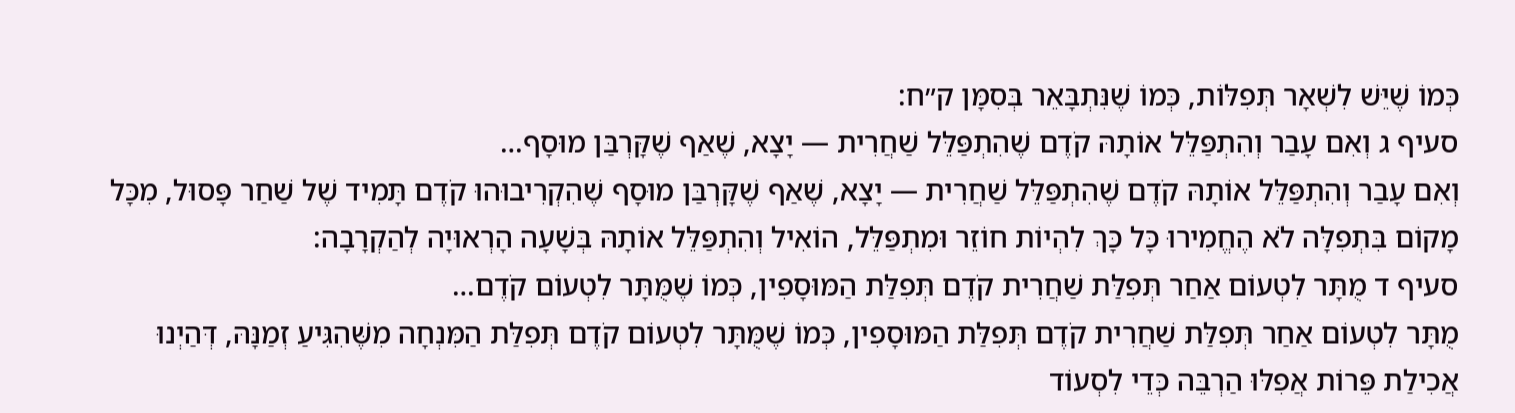כְּמוֹ שֶׁיֵּשׁ לִשְׁאָר תְּפִלּוֹת, כְּמוֹ שֶׁנִּתְבָּאֵר בְּסִמָּן ק״ח:
סעיף ג וְאִם עָבַר וְהִתְפַּלֵּל אוֹתָהּ קֹדֶם שֶׁהִתְפַּלֵּל שַׁחֲרִית — יָצָא, שֶׁאַף שֶׁקָּרְבַּן מוּסָף…
וְאִם עָבַר וְהִתְפַּלֵּל אוֹתָהּ קֹדֶם שֶׁהִתְפַּלֵּל שַׁחֲרִית — יָצָא, שֶׁאַף שֶׁקָּרְבַּן מוּסָף שֶׁהִקְרִיבוּהוּ קֹדֶם תָּמִיד שֶׁל שַׁחַר פָּסוּל, מִכָּל מָקוֹם בִּתְפִלָּה לֹא הֶחֱמִירוּ כָּל כָּךְ לִהְיוֹת חוֹזֵר וּמִתְפַּלֵּל, הוֹאִיל וְהִתְפַּלֵּל אוֹתָהּ בְּשָׁעָה הָרְאוּיָה לְהַקְרָבָה:
סעיף ד מֻתָּר לִטְעוֹם אַחַר תְּפִלַּת שַׁחֲרִית קֹדֶם תְּפִלַּת הַמּוּסָפִין, כְּמוֹ שֶׁמֻּתָּר לִטְעוֹם קֹדֶם…
מֻתָּר לִטְעוֹם אַחַר תְּפִלַּת שַׁחֲרִית קֹדֶם תְּפִלַּת הַמּוּסָפִין, כְּמוֹ שֶׁמֻּתָּר לִטְעוֹם קֹדֶם תְּפִלַּת הַמִּנְחָה מִשֶּׁהִגִּיעַ זְמַנָּהּ, דְּהַיְנוּ אֲכִילַת פֵּרוֹת אֲפִלּוּ הַרְבֵּה כְּדֵי לִסְעוֹד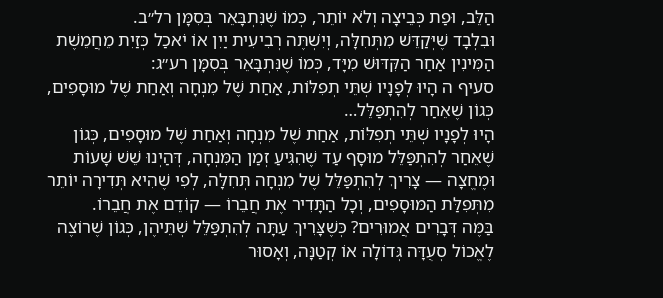הַלֵּב, וּפַת כְּבֵיצָה וְלֹא יוֹתֵר, כְּמוֹ שֶׁנִּתְבָּאֵר בְּסִמָּן רל״ב.
וּבִלְבָד שֶׁיְּקַדֵּשׁ מִתְּחִלָּה, וְיִשְׁתֶּה רְבִיעִית יַיִן אוֹ יֹאכַל כְּזַיִת מֵחֲמֵשֶׁת הַמִּינִין אַחַר הַקִּדּוּשׁ מִיָּד, כְּמוֹ שֶׁנִּתְבָּאֵר בְּסִמָּן רע״ג:
סעיף ה הָיוּ לְפָנָיו שְׁתֵּי תְפִלּוֹת, אַחַת שֶׁל מִנְחָה וְאַחַת שֶׁל מוּסָפִים, כְּגוֹן שֶׁאֵחַר לְהִתְפַּלֵּל…
הָיוּ לְפָנָיו שְׁתֵּי תְפִלּוֹת, אַחַת שֶׁל מִנְחָה וְאַחַת שֶׁל מוּסָפִים, כְּגוֹן שֶׁאֵחַר לְהִתְפַּלֵּל מוּסָף עַד שֶׁהִגִּיעַ זְמַן הַמִּנְחָה, דְּהַיְנוּ שֵׁשׁ שָׁעוֹת וּמֶחֱצָה — צָרִיךְ לְהִתְפַּלֵּל שֶׁל מִנְחָה תְּחִלָּה, לְפִי שֶׁהִיא תְּדִירָה יוֹתֵר מִתְּפִלַּת הַמּוּסָפִים, וְכָל הַתָּדִיר אֶת חֲבֵרוֹ — קוֹדֵם אֶת חֲבֵרוֹ.
בַּמֶּה דְּבָרִים אֲמוּרִים? כְּשֶׁצָּרִיךְ עַתָּה לְהִתְפַּלֵּל שְׁתֵּיהֶן, כְּגוֹן שֶׁרוֹצֶה לֶאֱכוֹל סְעֻדָּה גְּדוֹלָה אוֹ קְטַנָּה, וְאָסוּר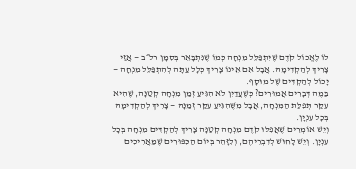לוֹ לֶאֱכוֹל קֹדֶם שֶׁיִּתְפַּלֵּל מִנְחָה כְּמוֹ שֶׁנִּתְבָּאֵר בְּסִמָּן רל״ב — אֲזַי צָרִיךְ לְהַקְדִימָהּ. אֲבָל אִם אֵינוֹ צָרִיךְ כְּלָל עַתָּה לְהִתְפַּלֵּל מִנְחָה — יָכוֹל לְהַקְדִּים שֶׁל מוּסָף.
בַּמֶה דְּבָרִים אֲמוּרִים? כְּשֶׁעֲדַיִן לֹא הִגִּיעַ זְמַן מִנְחָה קְטַנָּה, שֶׁהִיא עִקַּר תְּפִלַּת הַמִּנְחָה, אֲבָל מִשֶּׁהִגִּיעַ עִקַּר זְמַנָּהּ — צָרִיךְ לְהַקְדִימָהּ בְּכָל עִנְיָן.
וְיֵשׁ אוֹמְרִים שֶׁאֲפִלּוּ קֹדֶם מִנְחָה קְטַנָּה צָרִיךְ לְהַקְדִּים מִנְחָה בְּכָל עִנְיָן. וְיֵשׁ לָחוּשׁ לְדִבְרֵיהֶם, וְלִזָּהֵר בְּיוֹם הַכִּפּוּרִים שֶׁמַּאֲרִיכִים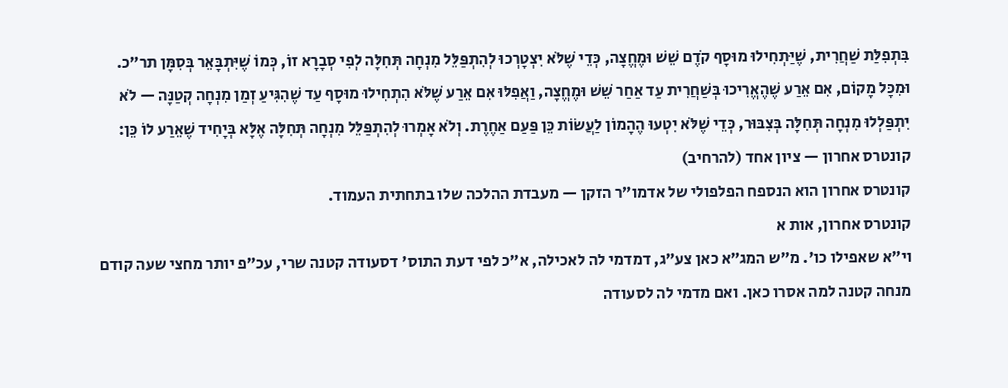בִּתְפִלַּת שַׁחֲרִית, שֶׁיַּתְחִילוּ מוּסָף קֹדֶם שֵׁשׁ וּמֶחֱצָה, כְּדֵי שֶׁלֹּא יִצְטָרְכוּ לְהִתְפַּלֵּל מִנְחָה תְּחִלָּה לְפִי סְבָרָא זוֹ, כְּמוֹ שֶׁיִּתְבָּאֵר בְּסִמָּן תר״כ.
וּמִכָּל מָקוֹם, אִם אֵרַע שֶׁהֶאֱרִיכוּ בְּשַׁחֲרִית עַד אַחַר שֵׁשׁ וּמֶחֱצָה, וַאֲפִלּוּ אִם אֵרַע שֶׁלֹּא הִתְחִילוּ מוּסָף עַד שֶׁהִגִּיעַ זְמַן מִנְחָה קְטַנָּה — לֹא יִתְפַּלְלוּ מִנְחָה תְּחִלָּה בְּצִבּוּר, כְּדֵי שֶׁלֹּא יִטְעוּ הֶהָמוֹן לַעֲשׂוֹת כֵּן פַּעַם אַחֶרֶת. וְלֹא אָמְרוּ לְהִתְפַּלֵּל מִנְחָה תְּחִלָּה אֶלָּא בְּיָחִיד שֶׁאֵרַע לוֹ כֵּן:
קונטרס אחרון — ציון אחד (להרחיב)
קונטרס אחרון הוא הנספח הפלפולי של אדמו״ר הזקן — מעבדת ההלכה שלו בתחתית העמוד.
קונטרס אחרון, אות א
וי״א שאפילו כו'. מ״ש המג״א כאן צע״ג, דמדמי לה לאכילה, א״כ לפי דעת התוס' דסעודה קטנה שרי, עכ״פ יותר מחצי שעה קודם מנחה קטנה למה אסרו כאן. ואם מדמי לה לסעודה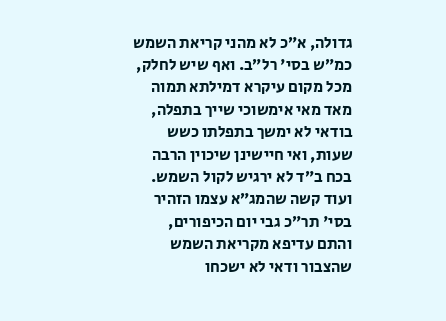גדולה, א״כ לא מהני קריאת השמש כמ״ש בסי' רל״ב. ואף שיש לחלק, מכל מקום עיקרא דמילתא תמוה מאד מאי אימשוכי שייך בתפלה, בודאי לא ימשך בתפלתו כשש שעות, ואי חיישינן שיכוין הרבה בכח ב״ד לא ירגיש לקול השמש. ועוד קשה שהמג״א עצמו הזהיר בסי' תר״כ גבי יום הכיפורים, והתם עדיפא מקריאת השמש שהצבור ודאי לא ישכחו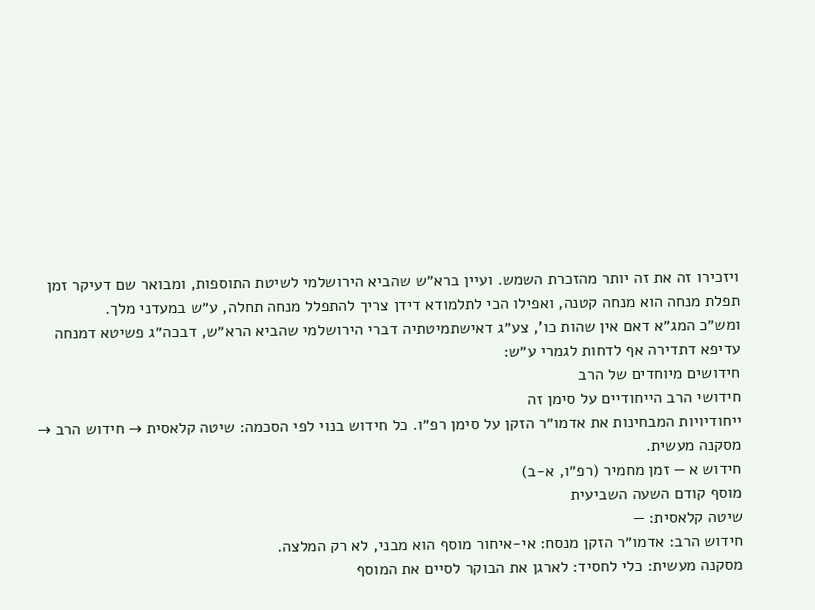ויזכירו זה את זה יותר מהזכרת השמש. ועיין ברא״ש שהביא הירושלמי לשיטת התוספות, ומבואר שם דעיקר זמן תפלת מנחה הוא מנחה קטנה, ואפילו הכי לתלמודא דידן צריך להתפלל מנחה תחלה, ע״ש במעדני מלך.
ומש״כ המג״א דאם אין שהות כו', צע״ג דאישתמיטתיה דברי הירושלמי שהביא הרא״ש, דבכה״ג פשיטא דמנחה עדיפא דתדירה אף לדחות לגמרי ע״ש:
חידושים מיוחדים של הרב
חידושי הרב הייחודיים על סימן זה
ייחודיויות המבחינות את אדמו״ר הזקן על סימן רפ״ו. כל חידוש בנוי לפי הסכמה: שיטה קלאסית → חידוש הרב → מסקנה מעשית.
חידוש א — זמן מחמיר (רפ״ו, א-ב)
מוסף קודם השעה השביעית
שיטה קלאסית: —
חידוש הרב: אדמו״ר הזקן מנסח: אי-איחור מוסף הוא מבני, לא רק המלצה.
מסקנה מעשית: כלי לחסיד: לארגן את הבוקר לסיים את המוסף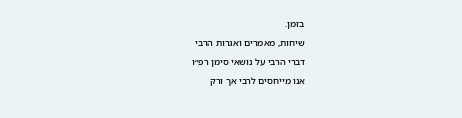בזמן.
שיחות, מאמרים ואגרות הרבי
דברי הרבי על נושאי סימן רפ״ו
אנו מייחסים לרבי אך ורק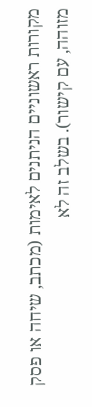מקורות ראשוניים הניתנים לאימות (מכתב, שיחה או פסק מזוהה, עם קישור). בשלב זה לא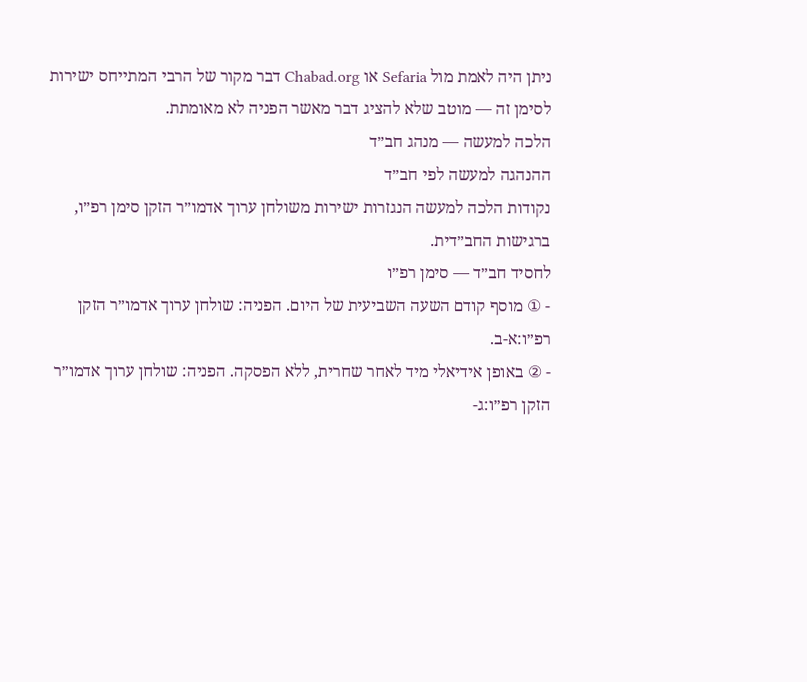ניתן היה לאמת מול Sefaria או Chabad.org דבר מקור של הרבי המתייחס ישירות לסימן זה — מוטב שלא להציג דבר מאשר הפניה לא מאומתת.
הלכה למעשה — מנהג חב״ד
ההנהגה למעשה לפי חב״ד
נקודות הלכה למעשה הנגזרות ישירות משולחן ערוך אדמו״ר הזקן סימן רפ״ו, ברגישות החב״דית.
לחסיד חב״ד — סימן רפ״ו
- ① מוסף קודם השעה השביעית של היום. הפניה: שולחן ערוך אדמו״ר הזקן רפ״ו:א-ב.
- ② באופן אידיאלי מיד לאחר שחרית, ללא הפסקה. הפניה: שולחן ערוך אדמו״ר הזקן רפ״ו:ג-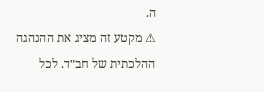ה.
⚠ מקטע זה מציג את ההנהגה ההלכתית של חב״ד. לכל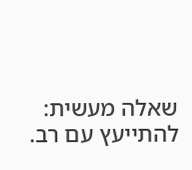שאלה מעשית: להתייעץ עם רב.